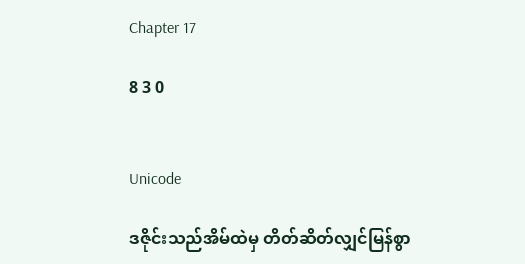Chapter 17

8 3 0


Unicode

ဒဇိုင်းသည်အိမ်ထဲမှ တိတ်ဆိတ်လျှင်မြန်စွာ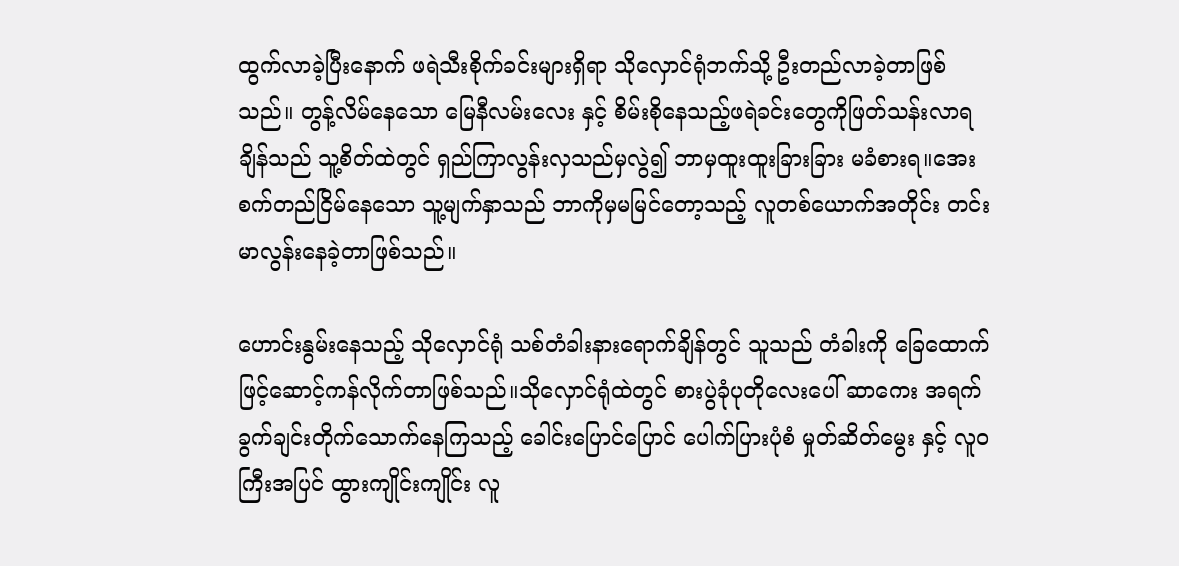ထွက်လာခဲ့ပြီးနောက် ဖရဲသီးစိုက်ခင်းများရှိရာ သိုလှောင်ရုံဘက်သို့ ဦးတည်လာခဲ့တာဖြစ်သည်။‌ တွန့်လိမ်နေသော မြေနီလမ်း‌လေး နှင့် စိမ်းစိုနေသည့်ဖရဲခင်းတွေကိုဖြတ်သန်းလာရချိန်သည် သူ့စိတ်ထဲတွင် ရှည်ကြာလွန်းလှသည်မှလွဲ၍ ဘာမှထူးထူးခြားခြား မခံစားရ။အေးစက်‌တည်ငြိမ်နေသော သူ့မျက်နှာသည် ဘာကိုမှမမြင်တော့သည့် လူတစ်ယောက်အတိုင်း တင်းမာလွန်းနေခဲ့တာဖြစ်သည်။

ဟောင်းနွမ်းနေသည့် သိုလှောင်ရုံ သစ်တံခါးနားရောက်ချိန်တွင် သူသည် တံခါးကို ‌ခြေထောက်ဖြင့်ဆောင့်ကန်လိုက်တာဖြစ်သည်။သိုလှောင်ရုံထဲတွင် စားပွဲခုံပုတိုလေးပေါ် ဆာကေး အရက် ခွက်ချင်းတိုက်သောက်နေကြသည့် ခေါင်းပြောင်ပြောင် ပေါက်ပြားပုံစံ မှုတ်ဆိတ်မွေး နှင့် လူဝကြီးအပြင် ထွားကျိုင်းကျိုင်း လူ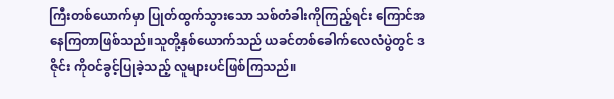ကြီးတစ်ယောက်မှာ ပြုတ်ထွက်သွားသော သစ်တံခါးကိုကြည့်ရင်း ကြောင်အနေကြတာဖြစ်သည်။သူတို့နှစ်ယောက်သည် ယခင်တစ်ခေါက်လေလံပွဲတွင် ဒဇိုင်း ကိုဝင်ခွင့်ပြုခဲ့သည့် လူများပင်ဖြစ်ကြသည်။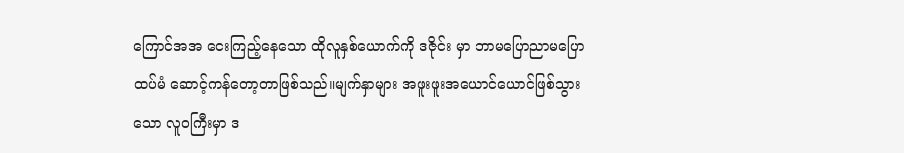ကြောင်အအ ငေးကြည့်နေသော ထိုလူနှစ်ယောက်ကို ဒဇိုင်း မှာ ဘာမပြောညာမပြောထပ်မံ ဆောင့်ကန်တော့တာဖြစ်သည်။မျက်နှာများ အဖူးဖူး‌အယောင်ယောင်ဖြစ်‌သွားသော လူဝကြီးမှာ ဒ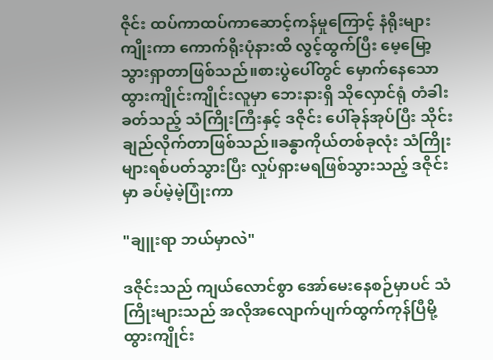ဇိုင်း ထပ်ကာထပ်ကာဆောင့်ကန်မှုကြောင့် နံရိုးများကျိုးကာ ကောက်ရိုးပုံနားထိ လွင့်ထွက်ပြီး မေ့မြော့သွားရှာတာဖြစ်သည်။စားပွဲပေါ်တွင် မှောက်နေသော ထွားကျိုင်းကျိုင်းလူမှာ ဘေးနားရှိ သိုလှောင်ရုံ တံခါးခတ်သည့် သံကြိုးကြီးနှင့် ဒဇိုင်း ပေါ်ခုန်အုပ်ပြီး သိုင်းချည်လိုက်တာဖြစ်သည်။ခန္ဓာကိုယ်တစ်ခုလုံး သံကြိုးများရစ်ပတ်သွားပြီး လှုပ်ရှားမရဖြစ်သွားသည့် ဒဇိုင်းမှာ ခပ်မဲ့မဲ့ပြုံးကာ

"ချူးရာ ဘယ်မှာလဲ"

ဒဇိုင်းသည် ကျယ်လောင်စွာ အော်မေးနေစဉ်မှာပင် သံကြိုးများသည် အလိုအလျောက်ပျက်ထွက်ကုန်ပြီမို့ ထွားကျိုင်း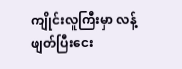ကျိုင်းလူကြီးမှာ လန့်ဖျတ်ပြီးငေး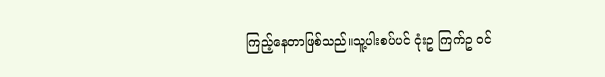ကြည့်နေတာဖြစ်သည်။သူ့ပါးစပ်ပင် ငုံးဥ ကြက်ဥ ဝင်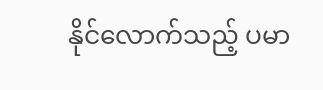နိုင်လောက်သည့် ပမာ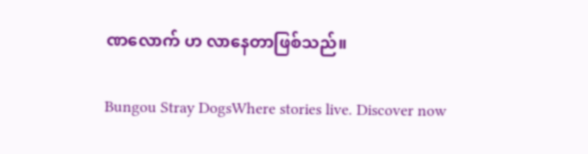ဏလောက် ဟ‌ လာနေတာဖြစ်သည်။

Bungou Stray DogsWhere stories live. Discover now